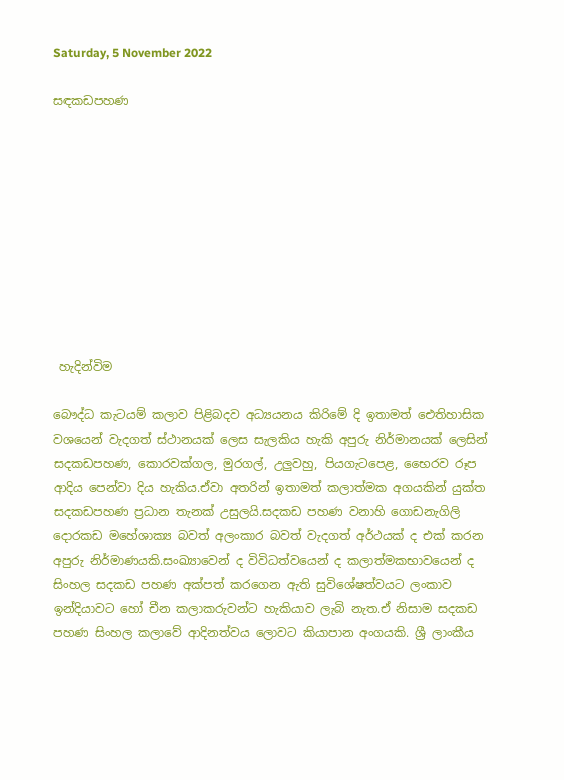Saturday, 5 November 2022

සඳකඩපහණ










 හැදින්විම

බෞද්ධ කැටයම් කලාව පිළිබදව අධ්‍යයනය කිරිමේ දි ඉතාමත් ඓතිහාසික වශයෙන් වැදගත් ස්ථානයක් ලෙස සැලකිය හැකි අපුරු නිර්මානයක් ලෙසින් සදකඩපහණ, කොරවක්ගල, මුරගල්, උලුවහු, පියගැටපෙළ, භෛරව රූප ආදිය පෙන්වා දිය හැකිය.ඒවා අතරින් ඉතාමත් කලාත්මක අගයකින් යුක්ත සදකඩපහණ ප්‍රධාන තැනක් උසුලයි.සදකඩ පහණ වනාහි ගොඩනැගිලි දොරකඩ මහේශාක්‍ය බවත් අලංකාර බවත් වැදගත් අර්ථයක් ද එක් කරන අපුරු නිර්මාණයකි.සංඛ්‍යාවෙන් ද විවිධත්වයෙන් ද කලාත්මකභාවයෙන් ද සිංහල සදකඩ පහණ අක්පත් කරගෙන ඇති සුවිශේෂත්වයට ලංකාව ඉන්දියාවට හෝ චීන කලාකරුවන්ට හැකියාව ලැබි නැත.ඒ නිසාම සදකඩ පහණ සිංහල කලාවේ ආදිනත්වය ලොවට කියාපාන අංගයකි. ශ්‍රී ලාංකීය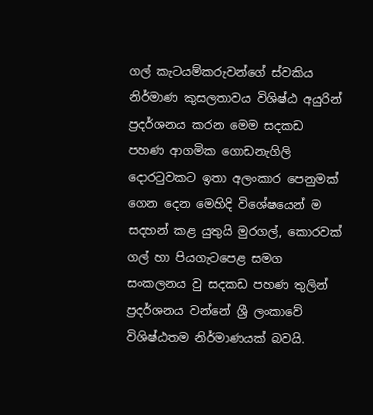ගල් කැටයම්කරුවන්ගේ ස්වකිය නිර්මාණ කුසලතාවය විශිෂ්ඨ අයුරින් ප්‍රදර්ශනය කරන මෙම සදකඩ පහණ ආගමික ගොඩනැගිලි දොරටුවකට ඉතා අලංකාර පෙනුමක්  ගෙන දෙන මෙහිදි විශේෂයෙන් ම සදහන් කළ යුතුයි මුරගල්, කොරවක් ගල් හා පියගැටපෙළ සමග සංකලනය වු සදකඩ පහණ තුලින් ප්‍රදර්ශනය වන්නේ ශ්‍රී ලංකාවේ විශිෂ්ඨතම නිර්මාණයක් බවයි.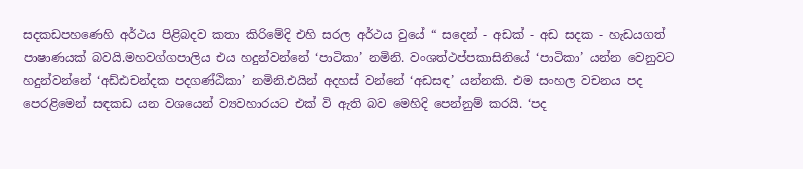සදකඩපහණෙහි අර්ථය පිළිබදව කතා කිරිමේදි එහි සරල අර්ථය වුයේ “ සදෙන් - අඩක් - අඩ සදක - හැඩයගත් පාෂාණයක් බවයි.මහවග්ගපාලිය එය හදුන්වන්නේ ‘පාටිකා’ නමිනි. වංශත්ථප්පකාසිනියේ ‘පාටිකා’ යන්න වෙනුවට හදුන්වන්නේ ‘අඩ්ඪචන්දක පදගණ්ඨිකා’ නමිනි.එයින් අදහස් වන්නේ ‘අඩසඳ’ යන්නකි. එම සංහල වචනය පද පෙරළිමෙන් සඳකඩ යන වශයෙන් ව්‍යවහාරයට එක් වි ඇති බව මෙහිදි පෙන්නුම් කරයි. ‘පද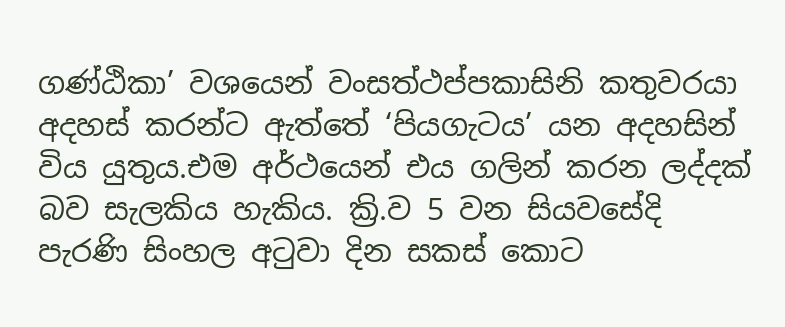ගණ්ඨිකා’ වශයෙන් වංසත්ථප්පකාසිනි කතුවරයා අදහස් කරන්ට ඇත්තේ ‘පියගැටය’ යන අදහසින් විය යුතුය.එම අර්ථයෙන් එය ගලින් කරන ලද්දක් බව සැලකිය හැකිය. ක්‍රි.ව 5 වන සියවසේදි පැරණි සිංහල අටුවා දින සකස් කොට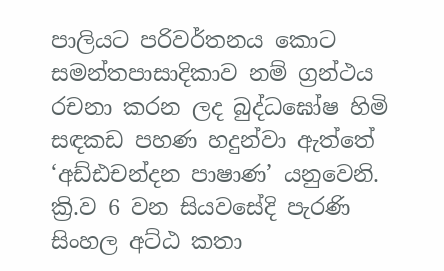පාලියට පරිවර්තනය කොට සමන්තපාසාදිකාව නම් ග්‍රන්ථය රචනා කරන ලද බුද්ධඝෝෂ හිමි සඳකඩ පහණ හදුන්වා ඇත්තේ ‘අඩ්ඪචන්දන පාෂාණ’ යනුවෙනි. ක්‍රි.ව 6 වන සියවසේදි පැරණි සිංහල අට්ඨ කතා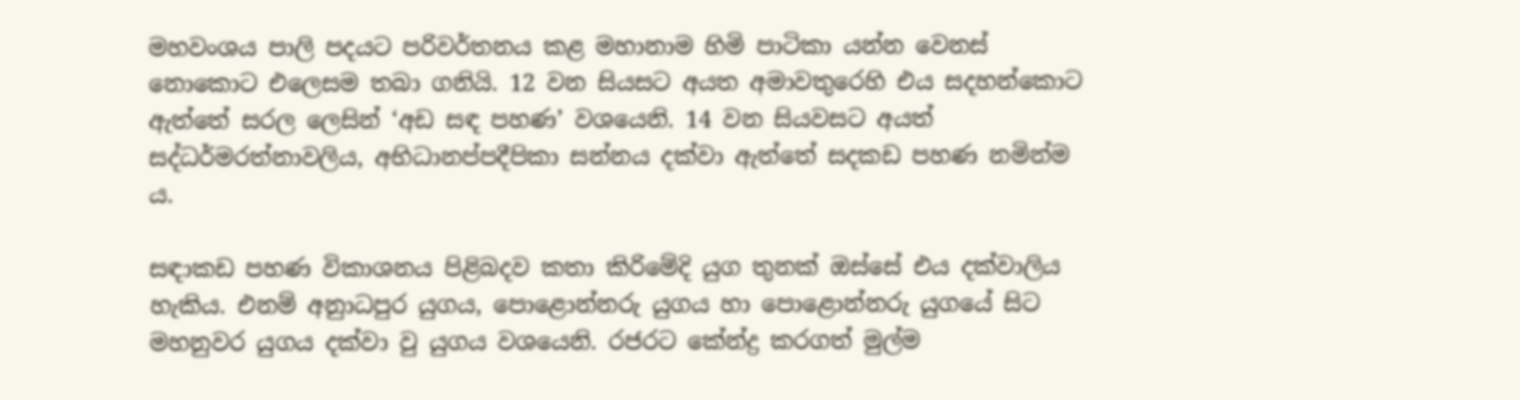මහවංශය පාලි පදයට පරිවර්තනය කළ මහානාම හිමි පාටිකා යන්න වෙනස් නොකොට එලෙසම තබා ගනියි. 12 වන සියසට අයත අමාවතුරෙහි එය සදහන්කොට ඇත්තේ සරල ලෙසින් ‘අඩ සඳ පහණ’ වශයෙනි. 14 වන සියවසට අයත් සද්ධර්මරත්නාවලිය, අභිධානප්පදීපිකා සන්නය දක්වා ඇත්තේ සදකඩ පහණ නමින්ම ය.

සඳාකඩ පහණ විකාශනය පිළිබදව කතා කිරිමේදි යුග තුනක් ඔස්සේ එය දක්වාලිය හැකිය. එනම් අනුාධපුර යුගය, පොළොන්නරු යුගය හා පොළොන්නරු යුගයේ සිට මහනුවර යුගය දක්වා වු යුගය වශයෙනි. රජරට කේන්ද්‍ර කරගත් මුල්ම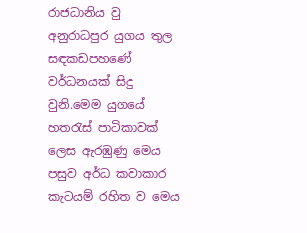රාජධානිය වු අනුරාධපුර යුගය තුල සඳකඩපහණේ වර්ධනයක් සිදු වුනි.මෙම යුගයේ හතරැස් පාටිකාවක් ලෙස ඇරඹුණු මෙය පසුව අර්ධ කවාකාර කැටයම් රහිත ව මෙය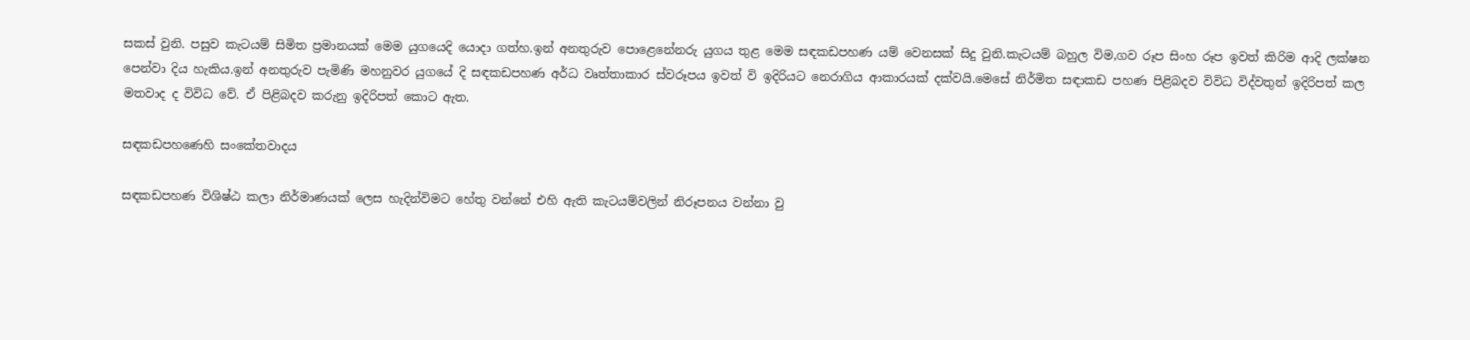සකස් වුනි. පසුව කැටයම් සිමිත ප්‍රමානයක් මෙම යුගයෙදි යොදා ගත්හ.ඉන් අනතුරුව පොළෙනේනරු යුගය තුළ මෙම සඳකඩපහණ යම් වෙනසක් සිදු වුනි.කැටයම් බහුල විම,ගව රූප සිංහ රූප ඉවත් කිරිම ආදි ලක්ෂන පෙන්වා දිය හැකිය.ඉන් අනතුරුව පැමිණි මහනුවර යුගයේ දි සඳකඩපහණ අර්ධ වෘත්තාකාර ස්වරූපය ඉවත් වි ඉදිරියට නෙරාගිය ආකාරයක් දක්වයි.මෙසේ නිර්මිත සඳාකඩ පහණ පිළිබදව විවිධ විද්වතුන් ඉදිරිපත් කල මතවාද ද විවිධ වේ. ඒ පිළිබදව කරුනු ඉදිරිපත් කොට ඇත.

සඳකඩපහණෙහි සංකේතවාදය

සඳකඩපහණ විශිෂ්ඨ කලා නිර්මාණයක් ලෙස හැදින්විමට හේතු වන්නේ එහි ඇති කැටයම්වලින් නිරූපනය වන්නා වු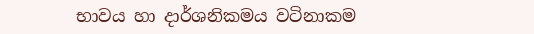භාවය හා දාර්ශනිකමය වටිනාකම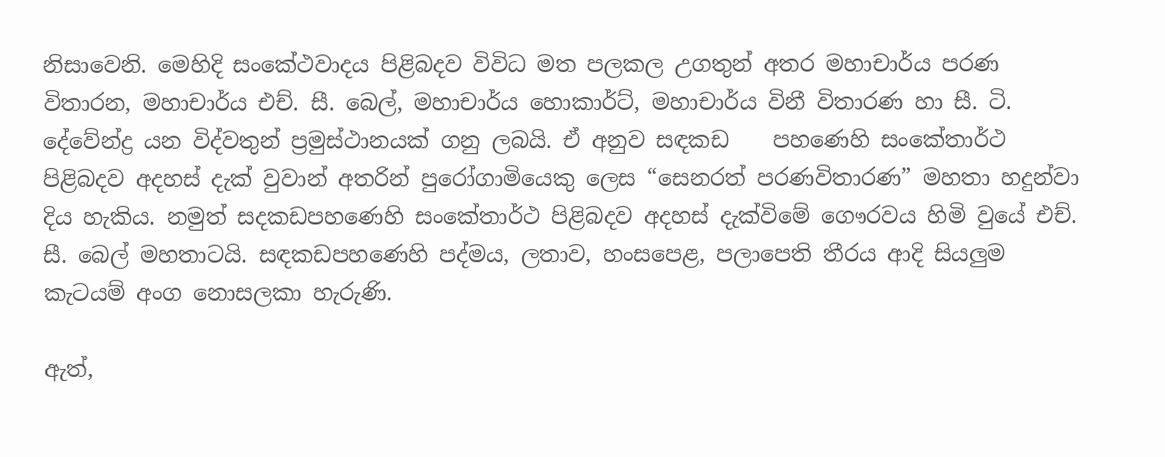නිසාවෙනි. මෙහිදි සංකේථවාදය පිළිබදව විවිධ මත පලකල උගතුන් අතර මහාචාර්ය පරණ විතාරන, මහාචාර්ය එච්. සී. බෙල්, මහාචාර්ය හොකාර්ට්, මහාචාර්ය විනී විතාරණ හා සී. ටි. දේවේන්ද්‍ර යන විද්වතුන් ප්‍රමුස්ථානයක් ගනු ලබයි. ඒ අනුව සඳකඩ    පහණෙහි සංකේතාර්ථ පිළිබදව අදහස් දැක් වුවාන් අතරින් පුරෝගාමියෙකු ලෙස “සෙනරත් පරණවිතාරණ” මහතා හදුන්වා දිය හැකිය. නමුත් සදකඩපහණෙහි සංකේතාර්ථ පිළිබදව අදහස් දැක්විමේ ගෞරවය හිමි වුයේ එච්. සී. බෙල් මහතාටයි. සඳකඩපහණෙහි පද්මය, ලතාව, හංසපෙළ, පලාපෙති තීරය ආදි සියලුම කැටයම් අංග නොසලකා හැරුණි.

ඇත්,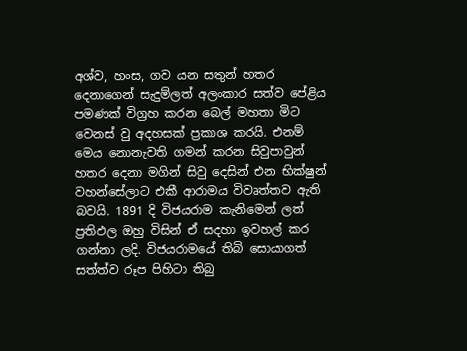අශ්ව, හංස, ගව යන සතුන් හතර දෙනාගෙන් සැදුම්ලත් අලංකාර සත්ව පේළිය පමණක් විග්‍රහ කරන බෙල් මහතා මිට වෙනස් වු අදහසක් ප්‍රකාශ කරයි. එනම් මෙය නොනැවති ගමන් කරන සිවුපාවුන් හතර දෙනා මගින් සිවු දෙසින් එන භික්ෂුන් වහන්සේලාට එකී ආරාමය විවෘත්තව ඇති බවයි. 1891 දි විජයරාම කැනිමෙන් ලත් ප්‍රතිඵල ඔහු විසින් ඒ සදහා ඉවහල් කර ගන්නා ලදි. විජයරාමයේ තිබි සොයාගත් සත්ත්ව රූප පිහිටා තිබු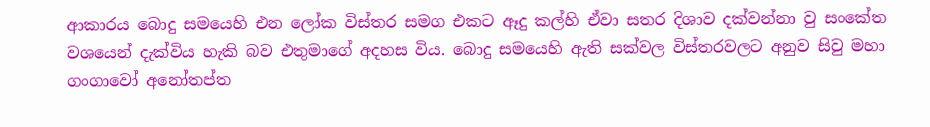ආකාරය බොදු සමයෙහි එන ලෝක විස්තර සමග එකට ඈදු කල්හි ඒවා සතර දිශාව දක්වන්නා වු සංකේත වශයෙන් දැක්විය හැකි බව එතුමාගේ අදහස විය. බොදු සමයෙහි ඇති සක්වල විස්තරවලට අනුව සිවු මහා ගංගාවෝ අනෝතප්ත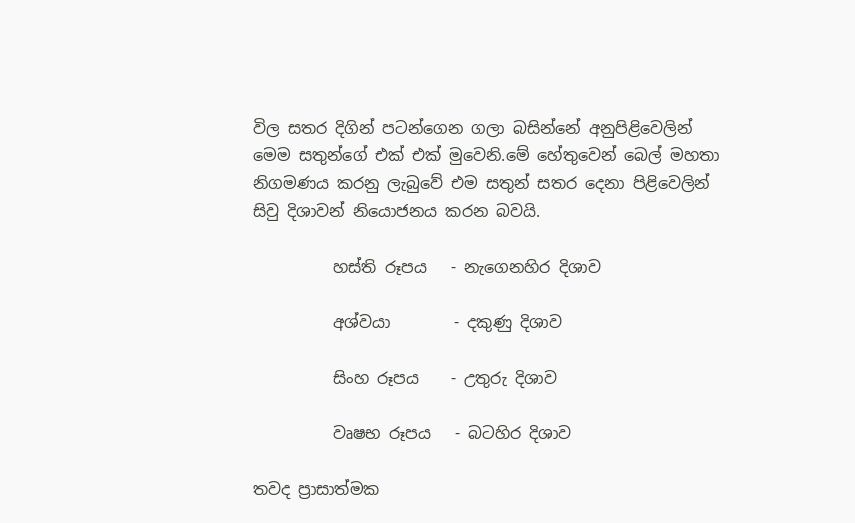විල සතර දිගින් පටන්ගෙන ගලා බසින්නේ අනුපිළිවෙලින් මෙම සතුන්ගේ එක් එක් මුවෙනි.මේ හේතුවෙන් බෙල් මහතා නිගමණය කරනු ලැබුවේ එම සතුන් සතර දෙනා පිළිවෙලින් සිවු දිශාවන් නියොජනය කරන බවයි.

          හස්ති රූපය   - නැගෙනහිර දිශාව

          අශ්වයා        - දකුණු දිශාව

          සිංහ රූපය    - උතුරු දිශාව

          වෘෂභ රූපය   - බටහිර දිශාව

තවද ප්‍රාසාත්මක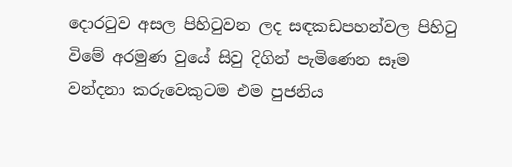දොරටුව අසල පිහිටුවන ලද සඳකඩපහන්වල පිහිටු විමේ අරමුණ වුයේ සිවු දිගින් පැමිණෙන සෑම වන්දනා කරුවෙකුටම එම පුජනිය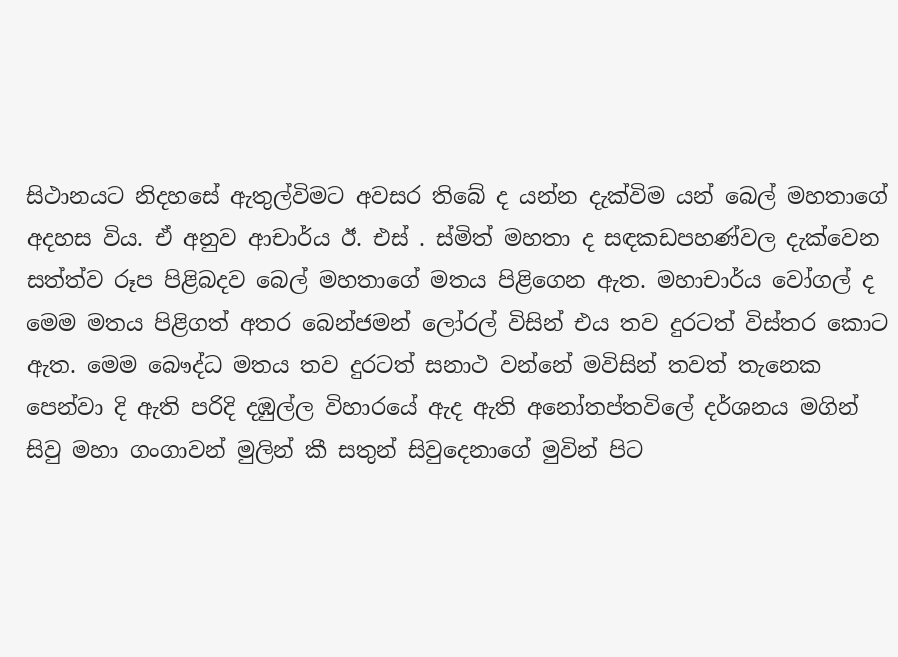සිථානයට නිදහසේ ඇතුල්විමට අවසර තිබේ ද යන්න දැක්විම යන් බෙල් මහතාගේ අදහස විය. ඒ අනුව ආචාර්ය ඊ. එස් . ස්මිත් මහතා ද සඳකඩපහණ්වල දැක්වෙන සත්ත්ව රූප පිළිබදව බෙල් මහතාගේ මතය පිළිගෙන ඇත. මහාචාර්ය වෝගල් ද මෙම මතය පිළිගත් අතර බෙන්ජමන් ලෝරල් විසින් එය තව දුරටත් විස්තර කොට ඇත. මෙම බෞද්ධ මතය තව දුරටත් සනාථ වන්නේ මවිසින් තවත් තැනෙක පෙන්වා දි ඇති පරිදි දඹුල්ල විහාරයේ ඇද ඇති අනෝතප්තවිලේ දර්ශනය මගින් සිවු මහා ගංගාවන් මුලින් කී සතුන් සිවුදෙනාගේ මුවින් පිට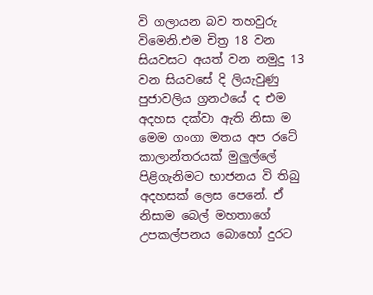වි ගලායන බව තහවුරු විමෙනි.එම චිත්‍ර 18 වන සියවසට අයත් වන නමුදු 13 වන සියවසේ දි ලියැවුණු පුජාවලිය ග්‍රනථයේ ද එම අදහස දක්වා ඇති නිසා ම මෙම ගංගා මතය අප රටේ කාලාන්තරයක් මුලුල්ලේ පිළිගැනිමට භාජනය වි තිබු අදහසක් ලෙස පෙනේ. ඒ නිසාම බෙල් මහතාගේ උපකල්පනය බොහෝ දුරට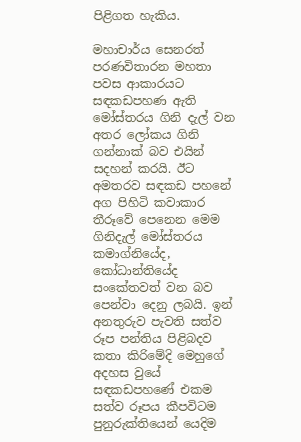පිළිගත හැකිය.

මහාචාර්ය සෙනරත් පරණවිතාරන මහතා පවස ආකාරයට සඳකඩපහණ ඇති මෝස්තරය ගිනි දැල් වන අතර ලෝකය ගිනි ගන්නාක් බව එයින් සදහන් කරයි. ඊට අමතරව සඳකඩ පහනේ අග පිහිටි කවාකාර තීරූවේ පෙනෙන මෙම ගිනිදැල් මෝස්තරය කමාග්නියේද, කෝධාන්තියේද සංකේතවත් වන බව පෙන්වා දෙනු ලබයි. ඉන් අනතුරුව පැවති සත්ව රූප පන්තිය පිළිබදව කතා කිරිමේදි මෙහුගේ අදහස වුයේ සඳකඩපහණේ එකම සත්ව රූපය කීපවිටම පුනුරුක්තියෙන් යෙදිම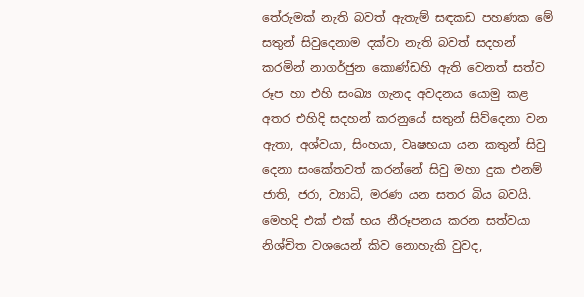තේරුමක් නැති බවත් ඇතැම් සඳකඩ පහණක මේ සතුන් සිවුදෙනාම දක්වා නැති බවත් සදහන් කරමින් නාගර්ජුන කොණ්ඩහි ඇති වෙනත් සත්ව රූප හා එහි සංඛ්‍ය ගැනද අවදනය යොමු කළ අතර එහිදි සදහන් කරනුයේ සතුන් සිව්දෙනා වන ඇතා, අශ්වයා, සිංහයා, වෘෂභයා යන කතුන් සිවු දෙනා සංකේතවත් කරන්නේ සිවු මහා දුක එනම් ජාති, ජරා, ව්‍යාධි, මරණ යන සතර බිය බවයි. මෙහදි එක් එක් භය නීරූපනය කරන සත්වයා නිශ්චිත වශයෙන් කිව නොහැකි වුවද,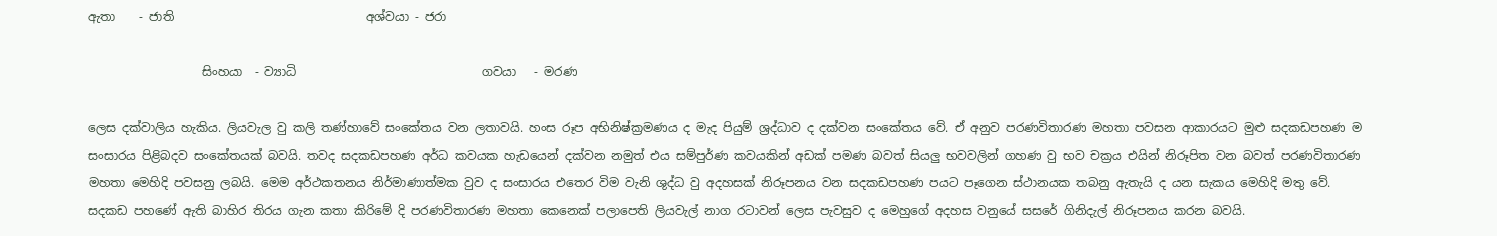ඇතා    - ජාති                                අශ්වයා - ජරා

                   සිංහයා  - ව්‍යාධි                               ගවයා   - මරණ

ලෙස දක්වාලිය හැකිය. ලියවැල වු කලි තණ්හාවේ සංකේතය වන ලතාවයි. හංස රූප අභිනිෂ්ක්‍රමණය ද මැද පියුම් ශ්‍රද්ධාව ද දක්වන සංකේතය වේ. ඒ අනුව පරණවිතාරණ මහතා පවසන ආකාරයට මුළු සදකඩපහණ ම සංසාරය පිළිබදව සංකේතයක් බවයි. තවද සදකඩපහණ අර්ධ කවයක හැඩයෙන් දක්වන නමුත් එය සම්පුර්ණ කවයකින් අඩක් පමණ බවත් සියලු භවවලින් ගහණ වු භව චක්‍රය එයින් නිරූපිත වන බවත් පරණවිතාරණ මහතා මෙහිදි පවසනු ලබයි. මෙම අර්ථකතනය නිර්මාණාත්මක වුව ද සංසාරය එතෙර විම වැනි ශුද්ධ වු අදහසක් නිරූපනය වන සදකඩපහණ පයට පෑගෙන ස්ථානයක තබනු ඇතැයි ද යන සැකය මෙහිදි මතු වේ. සදකඩ පහණේ ඇති බාහිර තිරය ගැන කතා කිරිමේ දි පරණවිතාරණ මහතා කෙනෙක් පලාපෙති ලියවැල් නාග රටාවන් ලෙස පැවසුව ද මෙහුගේ අදහස වනුයේ සසරේ ගිනිදැල් නිරූපනය කරන බවයි.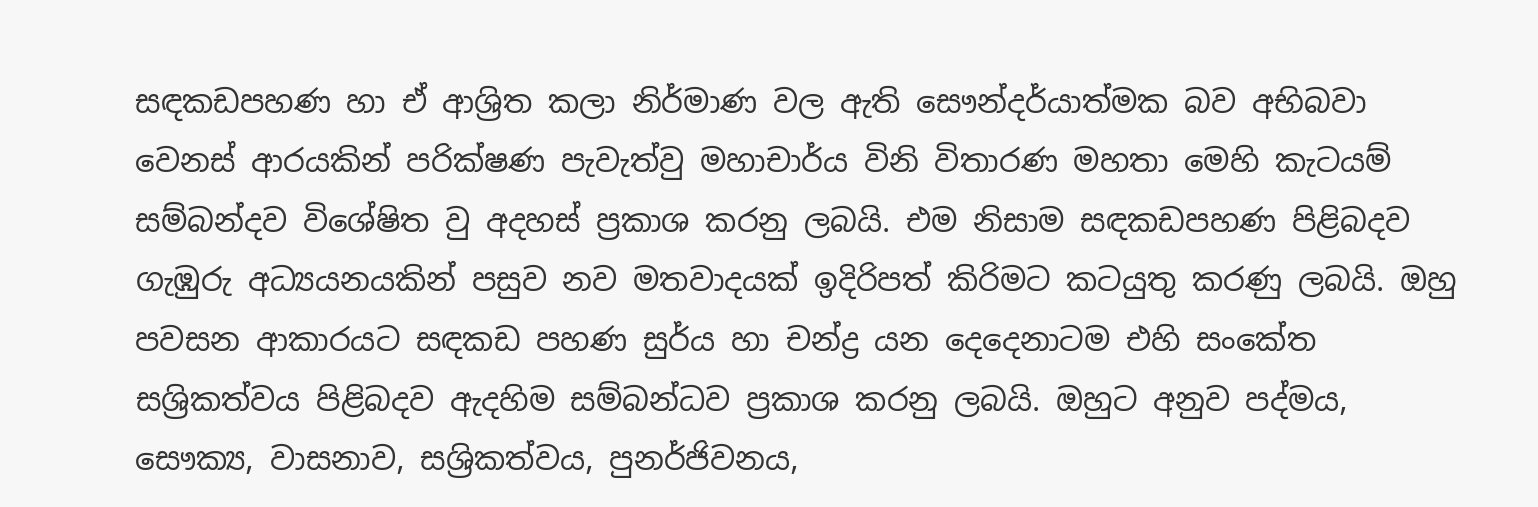සඳකඩපහණ හා ඒ ආශ්‍රිත කලා නිර්මාණ වල ඇති සෞන්දර්යාත්මක බව අභිබවා වෙනස් ආරයකින් පරික්ෂණ පැවැත්වු මහාචාර්ය විනි විතාරණ මහතා මෙහි කැටයම් සම්බන්දව විශේෂිත වු අදහස් ප්‍රකාශ කරනු ලබයි. එම නිසාම සඳකඩපහණ පිළිබදව ගැඹුරු අධ්‍යයනයකින් පසුව නව මතවාදයක් ඉදිරිපත් කිරිමට කටයුතු කරණු ලබයි. ඔහු පවසන ආකාරයට සඳකඩ පහණ සුර්ය හා චන්ද්‍ර යන දෙදෙනාටම එහි සංකේත සශ්‍රිකත්වය පිළිබදව ඇදහිම සම්බන්ධව ප්‍රකාශ කරනු ලබයි. ඔහුට අනුව පද්මය, සෞක්‍ය, වාසනාව, සශ්‍රිකත්වය, පුනර්ජිවනය,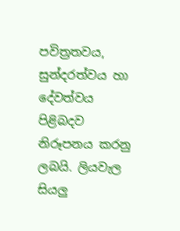පවිත්‍රතවය, සුන්දරත්වය හා දේවත්වය පිළිබදව නිරූපනය කරනු ලබයි. ලියවැල සියලු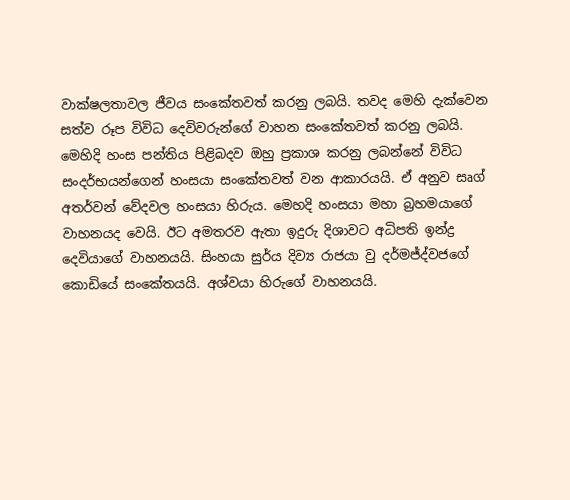වාක්ෂලතාවල ජීවය සංකේතවත් කරනු ලබයි. තවද මෙහි දැක්වෙන සත්ව රූප විවිධ දෙවිවරුන්ගේ වාහන සංකේතවත් කරනු ලබයි. මෙහිදි හංස පන්තිය පිළිබදව ඔහු ප්‍රකාශ කරනු ලබන්නේ විවිධ සංදර්භයන්ගෙන් හංසයා සංකේතවත් වන ආකාරයයි. ඒ අනුව සෘග් අතර්වන් වේදවල හංසයා හිරුය. මෙහදි හංසයා මහා බ්‍රහමයාගේ වාහනයද වෙයි. ඊට අමතරව ඇතා ඉදුරු දිශාවට අධිපති ඉන්ද්‍ර දෙවියාගේ වාහනයයි. සිංහයා සුර්ය දිව්‍ය රාජයා වු දර්මජ්ද්වජගේ කොඩියේ සංකේතයයි. අශ්වයා හිරුගේ වාහනයයි.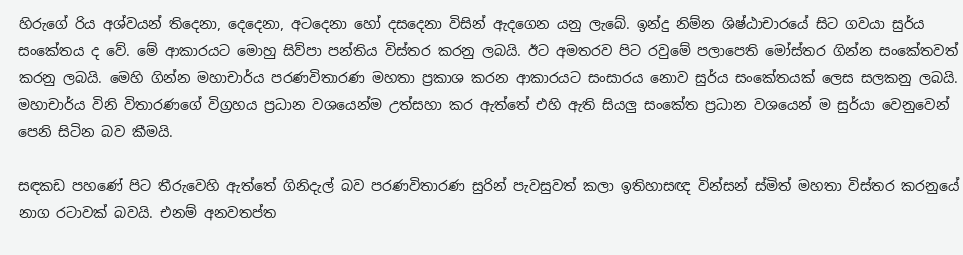හිරුගේ රිය අශ්වයන් තිදෙනා, දෙදෙනා, අටදෙනා හෝ දසදෙනා විසින් ඇදගෙන යනු ලැබේ. ඉන්දු නිම්න ශිෂ්ඨාචාරයේ සිට ගවයා සුර්ය සංකේතය ද වේ. මේ ආකාරයට මොහු සිව්පා පන්තිය විස්තර කරනු ලබයි. ඊට අමතරව පිට රවුමේ පලාපෙති මෝස්තර ගින්න සංකේතවත් කරනු ලබයි. මෙහි ගින්න මහාචාර්ය පරණවිතාරණ මහතා ප්‍රකාශ කරන ආකාරයට සංසාරය නොව සුර්ය සංකේතයක් ලෙස සලකනු ලබයි. මහාචාර්ය විනි විතාරණගේ විග්‍රහය ප්‍රධාන වශයෙන්ම උත්සහා කර ඇත්තේ එහි ඇති සියලු සංකේත ප්‍රධාන වශයෙන් ම සුර්යා වෙනුවෙන් පෙනි සිටින බව කීමයි.

සඳකඩ පහණේ පිට තීරුවෙහි ඇත්තේ ගිනිදැල් බව පරණවිතාරණ සුරින් පැවසුවත් කලා ඉතිහාසඥ වින්සන් ස්මිත් මහතා විස්තර කරනුයේ නාග රටාවක් බවයි. එනම් අනවතප්ත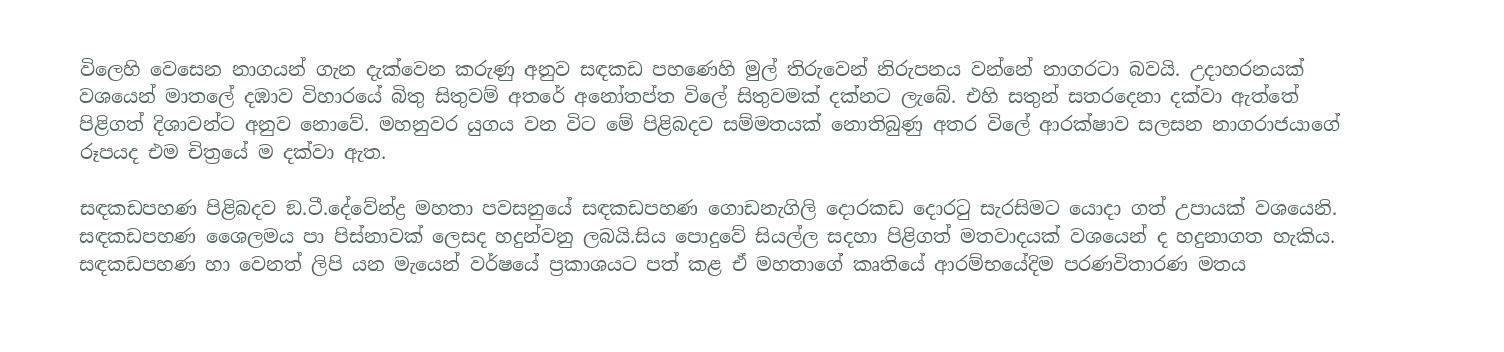විලෙහි වෙසෙන නාගයන් ගැන දැක්වෙන කරුණු අනුව සඳකඩ පහණෙහි මුල් තිරුවෙන් නිරුපනය වන්නේ නාගරටා බවයි. උදාහරනයක් වශයෙන් මාතලේ දඹාව විහාරයේ බිතු සිතුවම් අතරේ අනෝතප්ත විලේ සිතුවමක් දක්නට ලැබේ. එහි සතුන් සතරදෙනා දක්වා ඇත්තේ පිළිගත් දිශාවන්ට අනුව නොවේ. මහනුවර යුගය වන විට මේ පිළිබදව සම්මතයක් නොතිබුණු අතර විලේ ආරක්ෂාව සලසන නාගරාජයාගේ රූපයද එම චිත්‍රයේ ම දක්වා ඇත.

සඳකඩපහණ පිළිබදව ඞ.ටී.දේවේන්ද්‍ර මහතා පවසනුයේ සඳකඩපහණ ගොඩනැගිලි දොරකඩ දොරටු සැරසිමට යොදා ගත් උපායක් වශයෙනි. සඳකඩපහණ ශෛලමය පා පිස්නාවක් ලෙසද හදුන්වනු ලබයි.සිය පොදුවේ සියල්ල සදහා පිළිගත් මතවාදයක් වශයෙන් ද හදුනාගත හැකිය. සඳකඩපහණ හා වෙනත් ලිපි යන මැයෙන් වර්ෂයේ ප්‍රකාශයට පත් කළ ඒ මහතාගේ කෘතියේ ආරම්භයේදිම පරණවිතාරණ මතය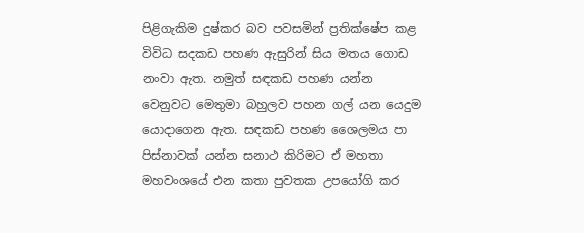පිළිගැකිම දුෂ්කර බව පවසමින් ප්‍රතික්ෂේප කළ විවිධ සදකඩ පහණ ඇසුරින් සිය මතය ගොඩ නංවා ඇත. නමුත් සඳකඩ පහණ යන්න වෙනුවට මෙතුමා බහුලව පහන ගල් යන යෙදුම යොදාගෙන ඇත. සඳකඩ පහණ ශෛලමය පා පිස්නාවක් යන්න සනාථ කිරිමට ඒ මහතා මහවංශයේ එන කතා පුවතක උපයෝගි කර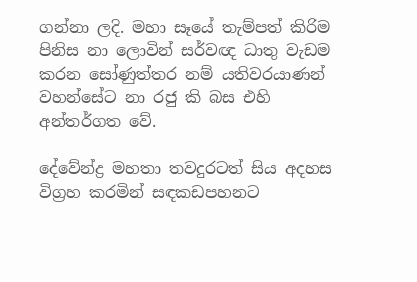ගන්නා ලදි. මහා සෑයේ තැම්පත් කිරිම පිනිස නා ලොවින් සර්වඥ ධාතු වැඩම කරන සෝණුත්තර නම් යතිවරයාණන් වහන්සේට නා රජු කි බස එහි අන්තර්ගත වේ.

දේවේන්ද්‍ර මහතා තවදුරටත් සිය අදහස විග්‍රහ කරමින් සඳකඩපහනට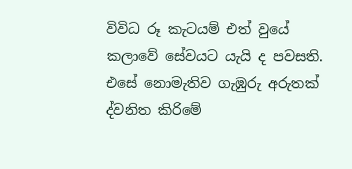විවිධ රූ කැටයම් එත් වුයේ කලාවේ සේවයට යැයි ද පවසති. එසේ නොමැතිව ගැඹුරු අරුතක් ද්වනිත කිරිමේ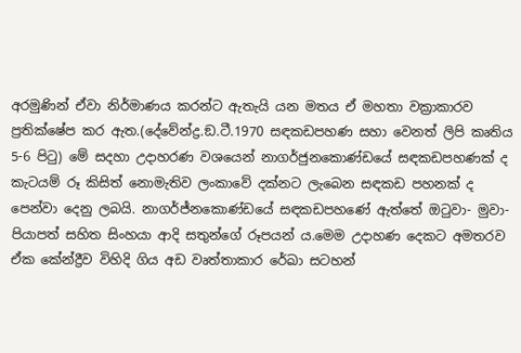අරමුණින් ඒවා නිර්මාණය කරන්ට ඇතැයි යන මතය ඒ මහතා වක්‍රාකාරව ප්‍රතික්ෂේප කර ඇත.(දේවේන්ද්‍ර.ඞ.ටී.1970 සඳකඩපහණ සහා වෙනත් ලිපි කෘතිය 5-6 පිටු) මේ සදහා උදාහරණ වශයෙන් නාගර්ජුනකොණ්ඩයේ සඳකඩපහණක් ද කැටයම් රූ කිසිත් නොමැතිව ලංකාවේ දක්නට ලැබෙන සඳකඩ පහනක් ද පෙන්වා දෙනු ලබයි. නාගර්ජ්නකොණ්ඩයේ සඳකඩපහණේ ඇත්තේ ඔටුවා- මුවා- පියාපත් සහිත සිංහයා ආදි සතුන්ගේ රූපයන් ය.මෙම උදාහණ දෙකට අමතරව ඒක කේන්ද්‍රීව විහිදි ගිය අඩ වෘත්තාකාර රේඛා සටහන්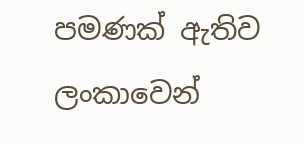පමණක් ඇතිව ලංකාවෙන්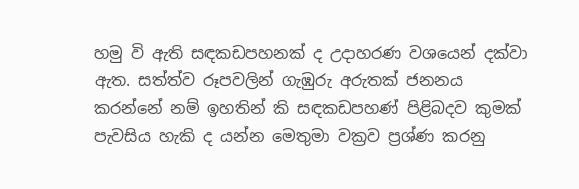හමු වි ඇති සඳකඩපහනක් ද උදාහරණ වශයෙන් දක්වා ඇත. සත්ත්ව රූපවලින් ගැඹුරු අරුතක් ජනනය කරන්නේ නම් ඉහතින් කි සඳකඩපහණ් පිළිබදව කුමක් පැවසිය හැකි ද යන්න මෙතුමා වක්‍රව ප්‍රශ්ණ කරනු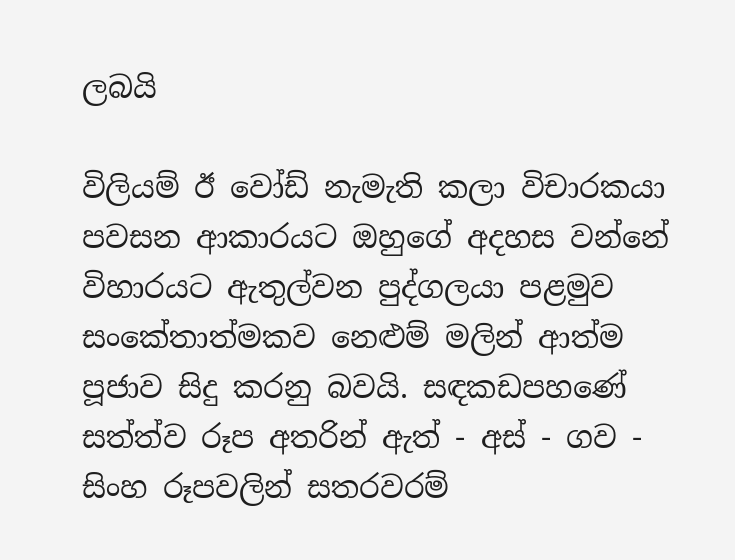ලබයි

විලියම් ඊ වෝඩ් නැමැති කලා විචාරකයා පවසන ආකාරයට ඔහුගේ අදහස වන්නේ විහාරයට ඇතුල්වන පුද්ගලයා පළමුව සංකේතාත්මකව නෙළුම් මලින් ආත්ම පූජාව සිදු කරනු බවයි. සඳකඩපහණේ සත්ත්ව රූප අතරින් ඇත් - අස් - ගව - සිංහ රූපවලින් සතරවරම්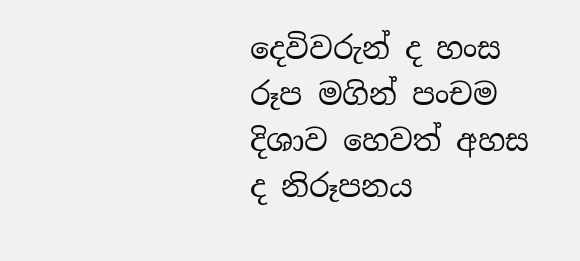දෙවිවරුන් ද හංස රූප මගින් පංචම දිශාව හෙවත් අහස ද නිරූපනය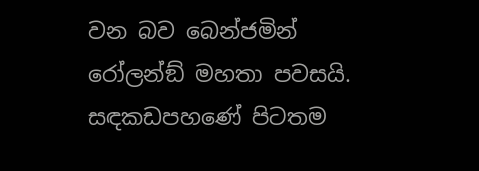වන බව බෙන්ජමින් රෝලන්ඞ් මහතා පවසයි. සඳකඩපහණේ පිටතම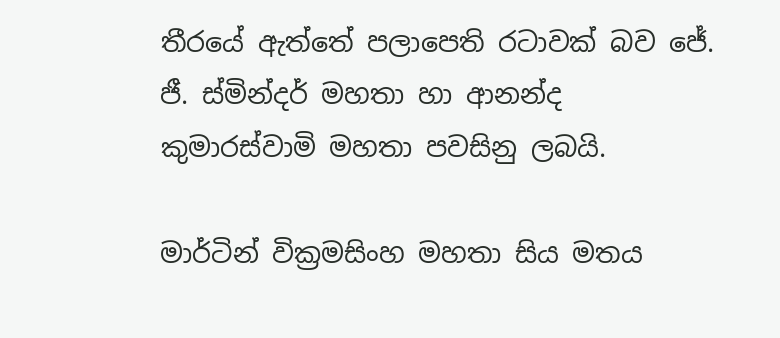තීරයේ ඇත්තේ පලාපෙති රටාවක් බව ජේ. ජී. ස්මින්දර් මහතා හා ආනන්ද කුමාරස්වාමි මහතා පවසිනු ලබයි.

මාර්ටින් වික්‍රමසිංහ මහතා සිය මතය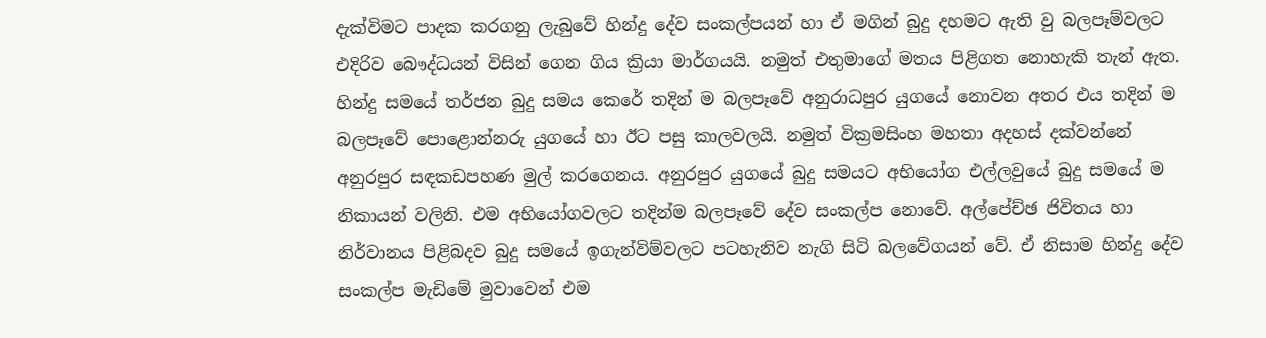දැක්විමට පාදක කරගනු ලැබුවේ හින්දු දේව සංකල්පයන් හා ඒ මගින් බුදු දහමට ඇති වු බලපෑම්වලට එදිරිව බෞද්ධයන් විසින් ගෙන ගිය ක්‍රියා මාර්ගයයි. නමුත් එතුමාගේ මතය පිළිගත නොහැකි තැන් ඇත. හින්දු සමයේ තර්ජන බුදු සමය කෙරේ තදින් ම බලපෑවේ අනුරාධපුර යුගයේ නොවන අතර එය තදින් ම බලපෑවේ පොළොන්නරු යුගයේ හා ඊට පසු කාලවලයි. නමුත් වික්‍රමසිංහ මහතා අදහස් දක්වන්නේ අනුරපුර සඳකඩපහණ මුල් කරගෙනය. අනුරපුර යුගයේ බුදු සමයට අභියෝග එල්ලවුයේ බුදු සමයේ ම නිකායන් වලිනි. එම අභියෝගවලට තදින්ම බලපෑවේ දේව සංකල්ප නොවේ. අල්පේච්ඡ ජිවිතය හා නිර්වානය පිළිබදව බුදු සමයේ ඉගැන්විම්වලට පටහැනිව නැගි සිටි බලවේගයන් වේ. ඒ නිසාම හින්දු දේව සංකල්ප මැඩිමේ මුවාවෙන් එම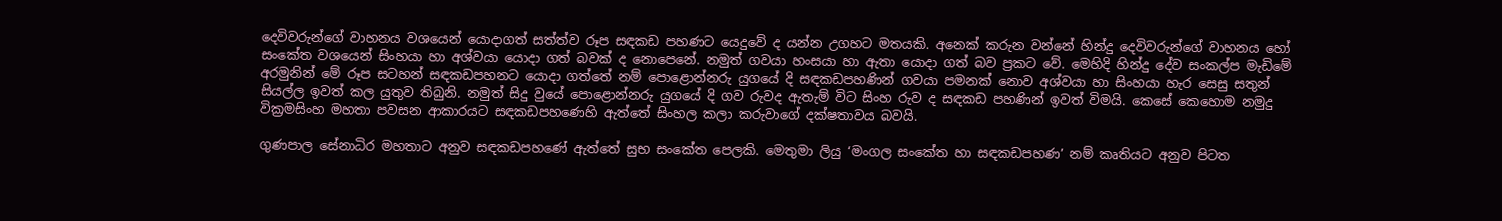දෙවිවරුන්ගේ වාහනය වශයෙන් යොදාගත් සත්ත්ව රූප සඳකඩ පහණට යෙදුවේ ද යන්න උගහට මතයකි. අනෙක් කරුන වන්නේ හින්දු දෙවිවරුන්ගේ වාහනය හෝ සංකේත වශයෙන් සිංහයා හා අශ්වයා යොදා ගත් බවක් ද නොපෙනේ. නමුත් ගවයා හංසයා හා ඇතා යොදා ගත් බව ප්‍රකට වේ. මෙහිදි හින්දු දේව සංකල්ප මැඩිමේ අරමුනින් මේ රූප සටහන් සඳකඩපහනට යොදා ගත්තේ නම් පොළොන්නරු යුගයේ දි සඳකඩපහණින් ගවයා පමනක් නොව අශ්වයා හා සිංහයා හැර සෙසු සතුන් සියල්ල ඉවත් කල යුතුව තිබුනි. නමුත් සිදු වුයේ පොළොන්නරු යුගයේ දි ගව රුවද ඇතැම් විට සිංහ රුව ද සඳකඩ පහණින් ඉවත් විමයි. කෙසේ කෙහොම නමුදු වික්‍රමසිංහ මහතා පවසන ආකාරයට සඳකඩපහණෙහි ඇත්තේ සිංහල කලා කරුවාගේ දක්ෂතාවය බවයි.

ගුණපාල සේනාධිර මහතාට අනුව සඳකඩපහණේ ඇත්තේ සුභ සංකේත පෙලකි. මෙතුමා ලියු ‘මංගල සංකේත හා සඳකඩපහණ’ නම් කෘතියට අනුව පිටත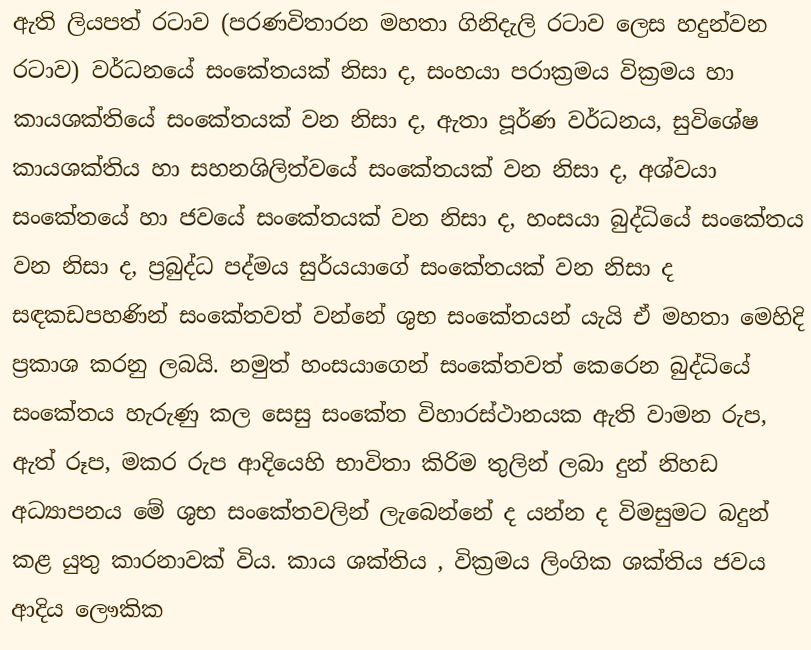ඇති ලියපත් රටාව (පරණවිතාරන මහතා ගිනිදැලි රටාව ලෙස හදුන්වන රටාව) වර්ධනයේ සංකේතයක් නිසා ද, සංහයා පරාක්‍රමය වික්‍රමය හා කායශක්තියේ සංකේතයක් වන නිසා ද, ඇතා පූර්ණ වර්ධනය, සුවිශේෂ කායශක්තිය හා සහනශිලිත්වයේ සංකේතයක් වන නිසා ද, අශ්වයා සංකේතයේ හා ජවයේ සංකේතයක් වන නිසා ද, හංසයා බුද්ධියේ සංකේතය වන නිසා ද, ප්‍රබුද්ධ පද්මය සුර්යයාගේ සංකේතයක් වන නිසා ද සඳකඩපහණින් සංකේතවත් වන්නේ ශුභ සංකේතයන් යැයි ඒ මහතා මෙහිදි ප්‍රකාශ කරනු ලබයි. නමුත් හංසයාගෙන් සංකේතවත් කෙරෙන බුද්ධියේ සංකේතය හැරුණු කල සෙසු සංකේත විහාරස්ථානයක ඇති වාමන රුප, ඇත් රූප, මකර රුප ආදියෙහි භාවිතා කිරිම තුලින් ලබා දුන් නිහඩ අධ්‍යාපනය මේ ශුභ සංකේතවලින් ලැබෙන්නේ ද යන්න ද විමසුමට බදුන් කළ යුතු කාරනාවක් විය. කාය ශක්තිය , වික්‍රමය ලිංගික ශක්තිය ජවය ආදිය ලෞකික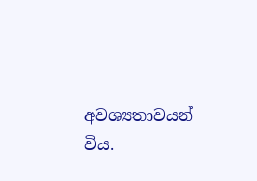අවශ්‍යතාවයන් විය.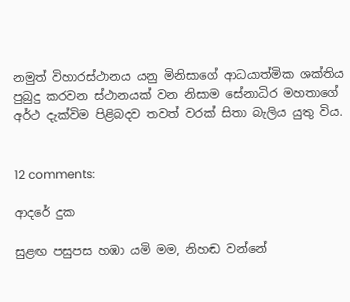නමුත් විහාරස්ථානය යනු මිනිසාගේ ආධයාත්මික ශක්තිය පුබුදු කරවන ස්ථානයක් වන නිසාම සේනාධිර මහතාගේ අර්ථ දැක්විම පිළිබදව තවත් වරක් සිතා බැලිය යුතු විය.


12 comments:

ආදරේ දුක

සුළඟ පසුපස හඹා යමි මම, නිහඬ වන්නේ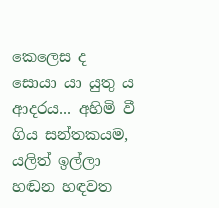කෙලෙස ද සොයා යා යුතු ය ආදරය... අහිමි වී ගිය සන්තකයම, යලිත් ඉල්ලා හඬන හඳවත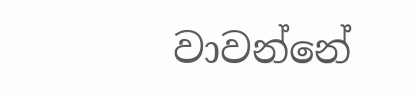වාවන්නේ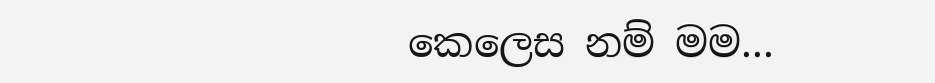කෙලෙස නම් මම...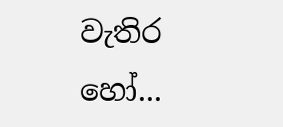වැතිර හෝ...